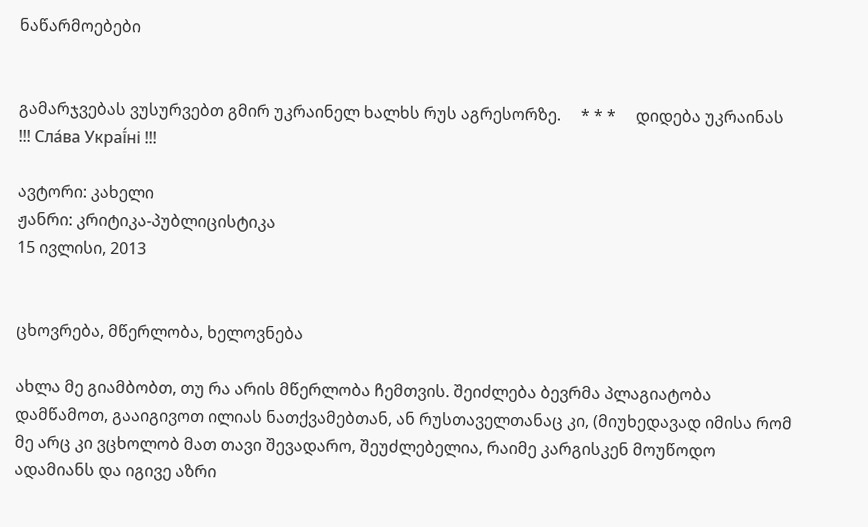ნაწარმოებები


გამარჯვებას ვუსურვებთ გმირ უკრაინელ ხალხს რუს აგრესორზე.     * * *     დიდება უკრაინას !!! Сла́ва Украї́ні !!!

ავტორი: კახელი
ჟანრი: კრიტიკა-პუბლიცისტიკა
15 ივლისი, 2013


ცხოვრება, მწერლობა, ხელოვნება

ახლა მე გიამბობთ, თუ რა არის მწერლობა ჩემთვის. შეიძლება ბევრმა პლაგიატობა დამწამოთ, გააიგივოთ ილიას ნათქვამებთან, ან რუსთაველთანაც კი, (მიუხედავად იმისა რომ მე არც კი ვცხოლობ მათ თავი შევადარო, შეუძლებელია, რაიმე კარგისკენ მოუწოდო ადამიანს და იგივე აზრი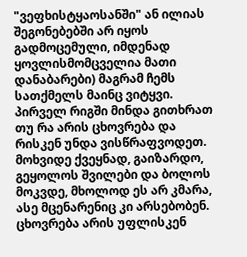"ვეფხისტყაოსანში" ან ილიას შეგონებებში არ იყოს გადმოცემული, იმდენად ყოვლისმომცველია მათი დანაბარები) მაგრამ ჩემს სათქმელს მაინც ვიტყვი.
პირველ რიგში მინდა გითხრათ თუ რა არის ცხოვრება და რისკენ უნდა ვისწრაფვოდეთ. მოხვიდე ქვეყნად, გაიზარდო, გეყოლოს შვილები და ბოლოს მოკვდე, მხოლოდ ეს არ კმარა, ასე მცენარენიც კი არსებობენ. ცხოვრება არის უფლისკენ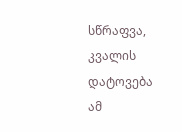სწრაფვა, კვალის დატოვება ამ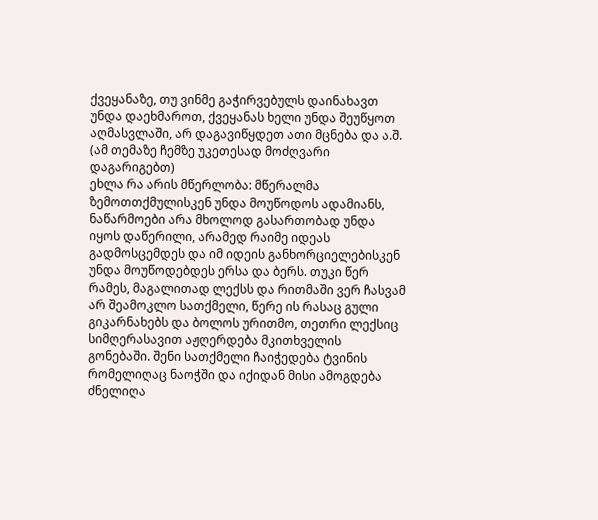ქვეყანაზე, თუ ვინმე გაჭირვებულს დაინახავთ უნდა დაეხმაროთ, ქვეყანას ხელი უნდა შეუწყოთ აღმასვლაში, არ დაგავიწყდეთ ათი მცნება და ა.შ. (ამ თემაზე ჩემზე უკეთესად მოძღვარი დაგარიგებთ)
ეხლა რა არის მწერლობა: მწერალმა ზემოთთქმულისკენ უნდა მოუწოდოს ადამიანს, ნაწარმოები არა მხოლოდ გასართობად უნდა იყოს დაწერილი, არამედ რაიმე იდეას გადმოსცემდეს და იმ იდეის განხორციელებისკენ  უნდა მოუწოდებდეს ერსა და ბერს. თუკი წერ რამეს, მაგალითად ლექსს და რითმაში ვერ ჩასვამ არ შეამოკლო სათქმელი, წერე ის რასაც გული გიკარნახებს და ბოლოს ურითმო, თეთრი ლექსიც სიმღერასავით აჟღერდება მკითხველის გონებაში. შენი სათქმელი ჩაიჭედება ტვინის რომელიღაც ნაოჭში და იქიდან მისი ამოგდება ძნელიღა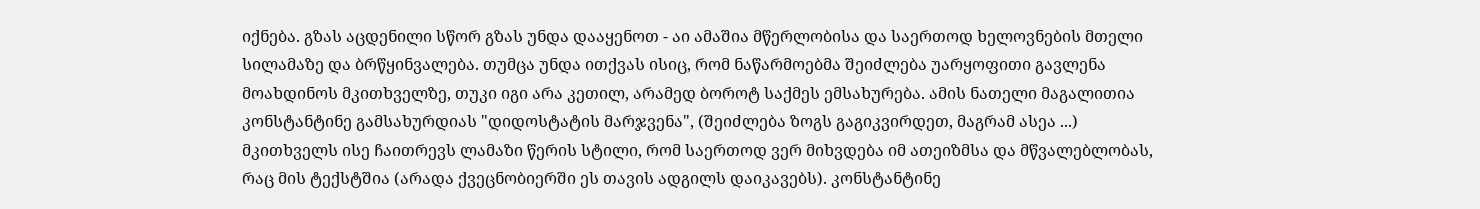იქნება. გზას აცდენილი სწორ გზას უნდა დააყენოთ - აი ამაშია მწერლობისა და საერთოდ ხელოვნების მთელი სილამაზე და ბრწყინვალება. თუმცა უნდა ითქვას ისიც, რომ ნაწარმოებმა შეიძლება უარყოფითი გავლენა მოახდინოს მკითხველზე, თუკი იგი არა კეთილ, არამედ ბოროტ საქმეს ემსახურება. ამის ნათელი მაგალითია კონსტანტინე გამსახურდიას "დიდოსტატის მარჯვენა", (შეიძლება ზოგს გაგიკვირდეთ, მაგრამ ასეა ...) მკითხველს ისე ჩაითრევს ლამაზი წერის სტილი, რომ საერთოდ ვერ მიხვდება იმ ათეიზმსა და მწვალებლობას, რაც მის ტექსტშია (არადა ქვეცნობიერში ეს თავის ადგილს დაიკავებს). კონსტანტინე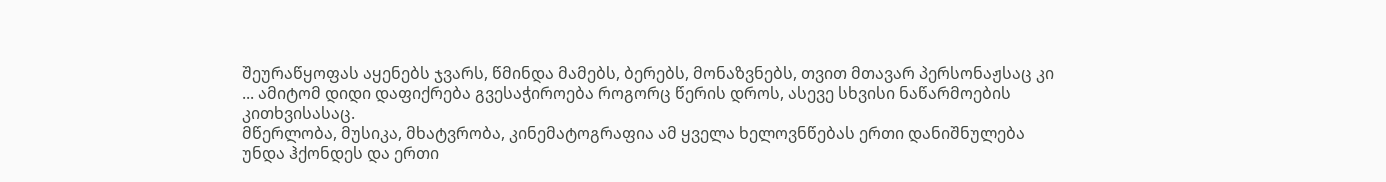შეურაწყოფას აყენებს ჯვარს, წმინდა მამებს, ბერებს, მონაზვნებს, თვით მთავარ პერსონაჟსაც კი ... ამიტომ დიდი დაფიქრება გვესაჭიროება როგორც წერის დროს, ასევე სხვისი ნაწარმოების კითხვისასაც.
მწერლობა, მუსიკა, მხატვრობა, კინემატოგრაფია ამ ყველა ხელოვნწებას ერთი დანიშნულება უნდა ჰქონდეს და ერთი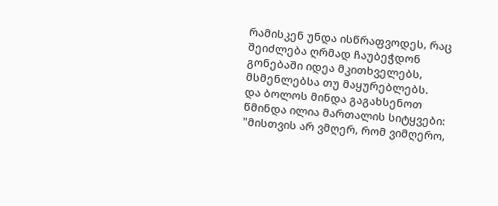რამისკენ უნდა ისწრაფვოდეს, რაც შეიძლება ღრმად ჩაუბეჭდონ გონებაში იდეა მკითხველებს, მსმენლებსა თუ მაყურებლებს.
და ბოლოს მინდა გაგახსენოთ წმინდა ილია მართალის სიტყვები:
"მისთვის არ ვმღერ, რომ ვიმღერო,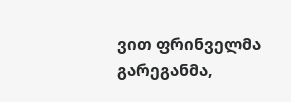ვით ფრინველმა გარეგანმა,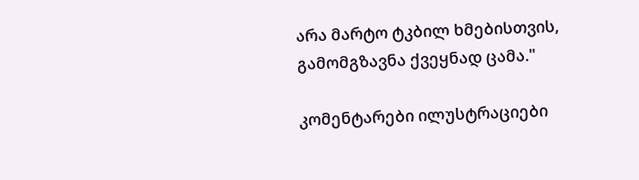არა მარტო ტკბილ ხმებისთვის,
გამომგზავნა ქვეყნად ცამა."

კომენტარები ილუსტრაციები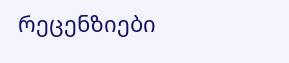რეცენზიები